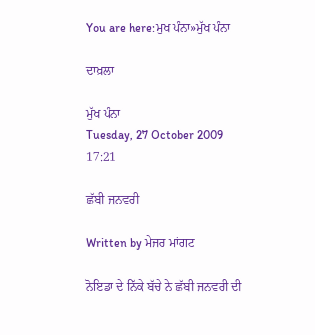You are here:ਮੁਖ ਪੰਨਾ»ਮੁੱਖ ਪੰਨਾ

ਦਾਖ਼ਲਾ

ਮੁੱਖ ਪੰਨਾ
Tuesday, 27 October 2009 17:21

ਛੱਬੀ ਜਨਵਰੀ

Written by ਮੇਜਰ ਮਾਂਗਟ

ਨੋਇਡਾ ਦੇ ਨਿੱਕੇ ਬੱਚੇ ਨੇ ਛੱਬੀ ਜਨਵਰੀ ਦੀ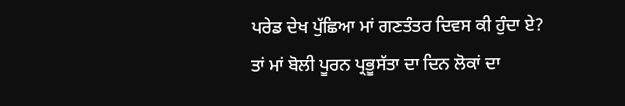ਪਰੇਡ ਦੇਖ ਪੁੱਛਿਆ ਮਾਂ ਗਣਤੰਤਰ ਦਿਵਸ ਕੀ ਹੁੰਦਾ ਏ? ਤਾਂ ਮਾਂ ਬੋਲੀ ਪੂਰਨ ਪ੍ਰਭੂਸੱਤਾ ਦਾ ਦਿਨ ਲੋਕਾਂ ਦਾ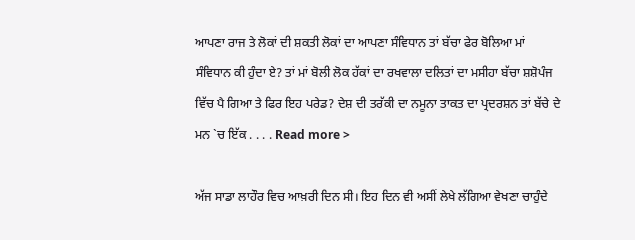ਆਪਣਾ ਰਾਜ ਤੇ ਲੋਕਾਂ ਦੀ ਸ਼ਕਤੀ ਲੋਕਾਂ ਦਾ ਆਪਣਾ ਸੰਵਿਧਾਨ ਤਾਂ ਬੱਚਾ ਫੇਰ ਬੋਲਿਆ ਮਾਂ ਸੰਵਿਧਾਨ ਕੀ ਹੁੰਦਾ ਏ? ਤਾਂ ਮਾਂ ਬੋਲੀ ਲੋਕ ਹੱਕਾਂ ਦਾ ਰਖਵਾਲਾ ਦਲਿਤਾਂ ਦਾ ਮਸੀਹਾ ਬੱਚਾ ਸ਼ਸ਼ੋਪੰਜ ਵਿੱਚ ਪੈ ਗਿਆ ਤੇ ਫਿਰ ਇਹ ਪਰੇਡ? ਦੇਸ਼ ਦੀ ਤਰੱਕੀ ਦਾ ਨਮੂਨਾ ਤਾਕਤ ਦਾ ਪ੍ਰਦਰਸ਼ਨ ਤਾਂ ਬੱਚੇ ਦੇ ਮਨ `ਚ ਇੱਕ . . . . Read more >

ਅੱਜ ਸਾਡਾ ਲਾਹੌਰ ਵਿਚ ਆਖ਼ਰੀ ਦਿਨ ਸੀ। ਇਹ ਦਿਨ ਵੀ ਅਸੀਂ ਲੇਖੇ ਲੱਗਿਆ ਵੇਖਣਾ ਚਾਹੁੰਦੇ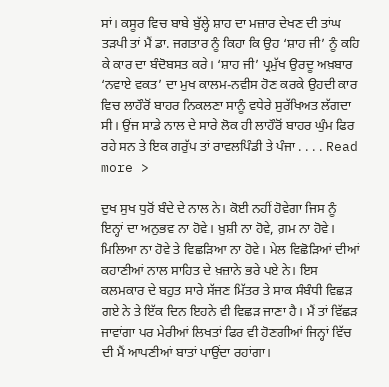ਸਾਂ। ਕਸੂਰ ਵਿਚ ਬਾਬੇ ਬੁੱਲ੍ਹੇ ਸ਼ਾਹ ਦਾ ਮਜ਼ਾਰ ਦੇਖਣ ਦੀ ਤਾਂਘ ਤੜਪੀ ਤਾਂ ਮੈਂ ਡਾ. ਜਗਤਾਰ ਨੂੰ ਕਿਹਾ ਕਿ ਉਹ ‘ਸ਼ਾਹ ਜੀ’ ਨੂੰ ਕਹਿ ਕੇ ਕਾਰ ਦਾ ਬੰਦੋਬਸਤ ਕਰੇ। ‘ਸ਼ਾਹ ਜੀ’ ਪ੍ਰਮੁੱਖ ਉਰਦੂ ਅਖ਼ਬਾਰ ‘ਨਵਾਏ ਵਕਤ’ ਦਾ ਮੁਖ ਕਾਲਮ-ਨਵੀਸ ਹੋਣ ਕਰਕੇ ਉਹਦੀ ਕਾਰ ਵਿਚ ਲਾਹੌਰੋਂ ਬਾਹਰ ਨਿਕਲਣਾ ਸਾਨੂੰ ਵਧੇਰੇ ਸੁਰੱਖਿਅਤ ਲੱਗਦਾ ਸੀ। ਉਂਜ ਸਾਡੇ ਨਾਲ ਦੇ ਸਾਰੇ ਲੋਕ ਹੀ ਲਾਹੌਰੋਂ ਬਾਹਰ ਘੁੰਮ ਫਿਰ ਰਹੇ ਸਨ ਤੇ ਇਕ ਗਰੁੱਪ ਤਾਂ ਰਾਵਲਪਿੰਡੀ ਤੇ ਪੰਜਾ . . . . Read more >

ਦੁਖ ਸੁਖ ਧੁਰੋਂ ਬੰਦੇ ਦੇ ਨਾਲ ਨੇ। ਕੋਈ ਨਹੀਂ ਹੋਵੇਗਾ ਜਿਸ ਨੂੰ ਇਨ੍ਹਾਂ ਦਾ ਅਨੁਭਵ ਨਾ ਹੋਵੇ। ਖ਼ੁਸ਼ੀ ਨਾ ਹੋਵੇ, ਗ਼ਮ ਨਾ ਹੋਵੇ। ਮਿਲਿਆ ਨਾ ਹੋਵੇ ਤੇ ਵਿਛੜਿਆ ਨਾ ਹੋਵੇ। ਮੇਲ ਵਿਛੋੜਿਆਂ ਦੀਆਂ ਕਹਾਣੀਆਂ ਨਾਲ ਸਾਹਿਤ ਦੇ ਖ਼ਜ਼ਾਨੇ ਭਰੇ ਪਏ ਨੇ। ਇਸ ਕਲਮਕਾਰ ਦੇ ਬਹੁਤ ਸਾਰੇ ਸੱਜਣ ਮਿੱਤਰ ਤੇ ਸਾਕ ਸੰਬੰਧੀ ਵਿਛੜ ਗਏ ਨੇ ਤੇ ਇੱਕ ਦਿਨ ਇਹਨੇ ਵੀ ਵਿਛੜ ਜਾਣਾ ਹੈ। ਮੈਂ ਤਾਂ ਵਿੱਛੜ ਜਾਵਾਂਗਾ ਪਰ ਮੇਰੀਆਂ ਲਿਖਤਾਂ ਫਿਰ ਵੀ ਹੋਣਗੀਆਂ ਜਿਨ੍ਹਾਂ ਵਿੱਚ ਦੀ ਮੈਂ ਆਪਣੀਆਂ ਬਾਤਾਂ ਪਾਉਂਦਾ ਰਹਾਂਗਾ।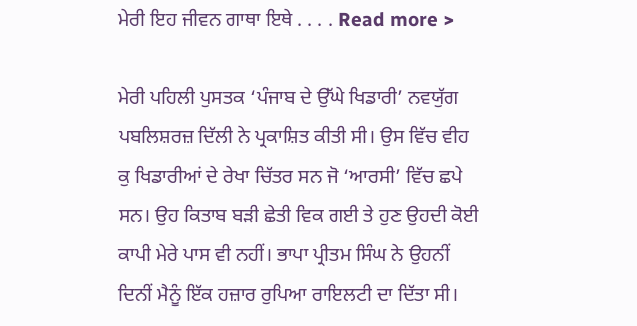ਮੇਰੀ ਇਹ ਜੀਵਨ ਗਾਥਾ ਇਥੇ . . . . Read more >

ਮੇਰੀ ਪਹਿਲੀ ਪੁਸਤਕ ‘ਪੰਜਾਬ ਦੇ ਉੱਘੇ ਖਿਡਾਰੀ’ ਨਵਯੁੱਗ ਪਬਲਿਸ਼ਰਜ਼ ਦਿੱਲੀ ਨੇ ਪ੍ਰਕਾਸ਼ਿਤ ਕੀਤੀ ਸੀ। ਉਸ ਵਿੱਚ ਵੀਹ ਕੁ ਖਿਡਾਰੀਆਂ ਦੇ ਰੇਖਾ ਚਿੱਤਰ ਸਨ ਜੋ ‘ਆਰਸੀ’ ਵਿੱਚ ਛਪੇ ਸਨ। ਉਹ ਕਿਤਾਬ ਬੜੀ ਛੇਤੀ ਵਿਕ ਗਈ ਤੇ ਹੁਣ ਉਹਦੀ ਕੋਈ ਕਾਪੀ ਮੇਰੇ ਪਾਸ ਵੀ ਨਹੀਂ। ਭਾਪਾ ਪ੍ਰੀਤਮ ਸਿੰਘ ਨੇ ਉਹਨੀਂ ਦਿਨੀਂ ਮੈਨੂੰ ਇੱਕ ਹਜ਼ਾਰ ਰੁਪਿਆ ਰਾਇਲਟੀ ਦਾ ਦਿੱਤਾ ਸੀ।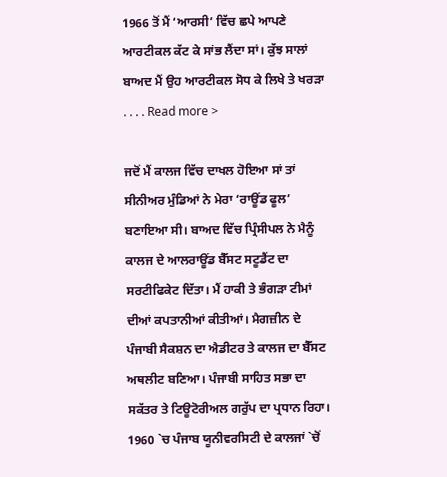1966 ਤੋਂ ਮੈਂ ‘ਆਰਸੀ’ ਵਿੱਚ ਛਪੇ ਆਪਣੇ ਆਰਟੀਕਲ ਕੱਟ ਕੇ ਸਾਂਭ ਲੈਂਦਾ ਸਾਂ। ਕੁੱਝ ਸਾਲਾਂ ਬਾਅਦ ਮੈਂ ਉਹ ਆਰਟੀਕਲ ਸੋਧ ਕੇ ਲਿਖੇ ਤੇ ਖਰੜਾ . . . . Read more >

ਜਦੋਂ ਮੈਂ ਕਾਲਜ ਵਿੱਚ ਦਾਖਲ ਹੋਇਆ ਸਾਂ ਤਾਂ ਸੀਨੀਅਰ ਮੁੰਡਿਆਂ ਨੇ ਮੇਰਾ ‘ਰਾਊਂਡ ਫੂਲ’ ਬਣਾਇਆ ਸੀ। ਬਾਅਦ ਵਿੱਚ ਪ੍ਰਿੰਸੀਪਲ ਨੇ ਮੈਨੂੰ ਕਾਲਜ ਦੇ ਆਲਰਾਊਂਡ ਬੈੱਸਟ ਸਟੂਡੈਂਟ ਦਾ ਸਰਟੀਫਿਕੇਟ ਦਿੱਤਾ। ਮੈਂ ਹਾਕੀ ਤੇ ਭੰਗੜਾ ਟੀਮਾਂ ਦੀਆਂ ਕਪਤਾਨੀਆਂ ਕੀਤੀਆਂ। ਮੈਗਜ਼ੀਨ ਦੇ ਪੰਜਾਬੀ ਸੈਕਸ਼ਨ ਦਾ ਐਡੀਟਰ ਤੇ ਕਾਲਜ ਦਾ ਬੈੱਸਟ ਅਥਲੀਟ ਬਣਿਆ। ਪੰਜਾਬੀ ਸਾਹਿਤ ਸਭਾ ਦਾ ਸਕੱਤਰ ਤੇ ਟਿਊਟੋਰੀਅਲ ਗਰੁੱਪ ਦਾ ਪ੍ਰਧਾਨ ਰਿਹਾ। 1960 `ਚ ਪੰਜਾਬ ਯੂਨੀਵਰਸਿਟੀ ਦੇ ਕਾਲਜਾਂ `ਚੋਂ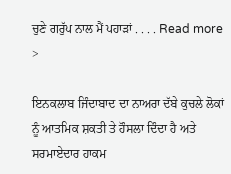ਚੁਣੇ ਗਰੁੱਪ ਨਾਲ ਮੈਂ ਪਹਾੜਾਂ . . . . Read more >

ਇਨਕਲਾਬ ਜਿੰਦਾਬਾਦ ਦਾ ਨਾਅਰਾ ਦੱਬੇ ਕੁਚਲੇ ਲੋਕਾਂ ਨੂੰ ਆਤਮਿਕ ਸ਼ਕਤੀ ਤੇ ਹੌਸਲਾ ਦਿੰਦਾ ਹੈ ਅਤੇ ਸਰਮਾਏਦਾਰ ਹਾਕਮ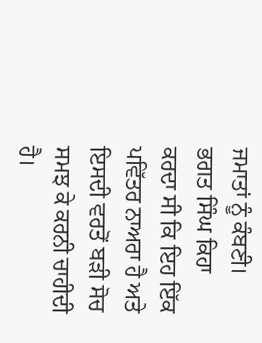ਜਮਾਤਾਂ ਨੂੰ ਕੰਬਣੀ। ਭਗਤ ਸਿੰਘ ਕਿਹਾ ਕਰਦਾ ਸੀ ਕਿ ਇਹ ਇੱਕ ਪਵਿੱਤਰ ਨਾਅਰਾ ਹੈ ਅਤੇ ਇਸਦੀ ਵਰਤੋਂ ਬੜੀ ਸੋਚ ਸਮਝ ਕੇ ਕਰਨੀ ਚਾਹੀਦੀ ਹੈ।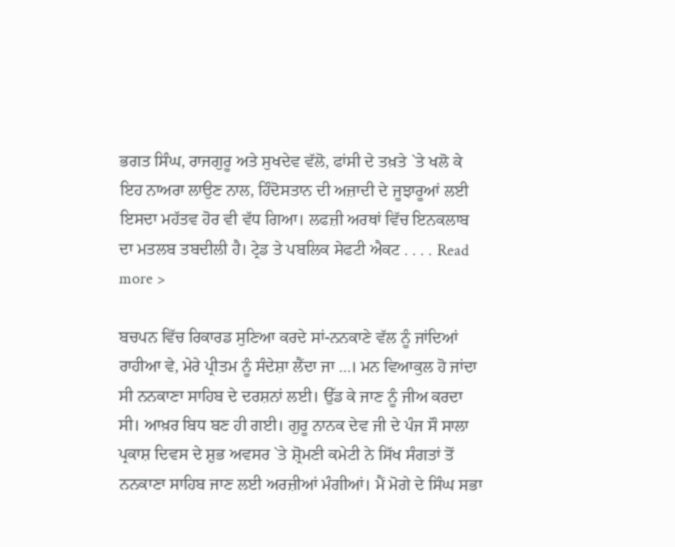ਭਗਤ ਸਿੰਘ, ਰਾਜਗੁਰੂ ਅਤੇ ਸੁਖਦੇਵ ਵੱਲੋ, ਫਾਂਸੀ ਦੇ ਤਖ਼ਤੇ `ਤੇ ਖਲੋ ਕੇ ਇਹ ਨਾਅਰਾ ਲਾਉਣ ਨਾਲ, ਹਿੰਦੋਸਤਾਨ ਦੀ ਅਜ਼ਾਦੀ ਦੇ ਜੂਝਾਰੂਆਂ ਲਈ ਇਸਦਾ ਮਹੱਤਵ ਹੋਰ ਵੀ ਵੱਧ ਗਿਆ। ਲਫਜ਼ੀ ਅਰਥਾਂ ਵਿੱਚ ਇਨਕਲਾਬ ਦਾ ਮਤਲਬ ਤਬਦੀਲੀ ਹੈ। ਟ੍ਰੇਡ ਤੇ ਪਬਲਿਕ ਸੇਫਟੀ ਐਕਟ . . . . Read more >

ਬਚਪਨ ਵਿੱਚ ਰਿਕਾਰਡ ਸੁਣਿਆ ਕਰਦੇ ਸਾਂ-ਨਨਕਾਣੇ ਵੱਲ ਨੂੰ ਜਾਂਦਿਆਂ ਰਾਹੀਆ ਵੇ, ਮੇਰੇ ਪ੍ਰੀਤਮ ਨੂੰ ਸੰਦੇਸ਼ਾ ਲੈਂਦਾ ਜਾ …। ਮਨ ਵਿਆਕੁਲ ਹੋ ਜਾਂਦਾ ਸੀ ਨਨਕਾਣਾ ਸਾਹਿਬ ਦੇ ਦਰਸ਼ਨਾਂ ਲਈ। ਉੱਡ ਕੇ ਜਾਣ ਨੂੰ ਜੀਅ ਕਰਦਾ ਸੀ। ਆਖ਼ਰ ਬਿਧ ਬਣ ਹੀ ਗਈ। ਗੁਰੂ ਨਾਨਕ ਦੇਵ ਜੀ ਦੇ ਪੰਜ ਸੌ ਸਾਲਾ ਪ੍ਰਕਾਸ਼ ਦਿਵਸ ਦੇ ਸ਼ੁਭ ਅਵਸਰ `ਤੇ ਸ਼੍ਰੋਮਣੀ ਕਮੇਟੀ ਨੇ ਸਿੱਖ ਸੰਗਤਾਂ ਤੋਂ ਨਨਕਾਣਾ ਸਾਹਿਬ ਜਾਣ ਲਈ ਅਰਜ਼ੀਆਂ ਮੰਗੀਆਂ। ਮੈਂ ਮੋਗੇ ਦੇ ਸਿੰਘ ਸਭਾ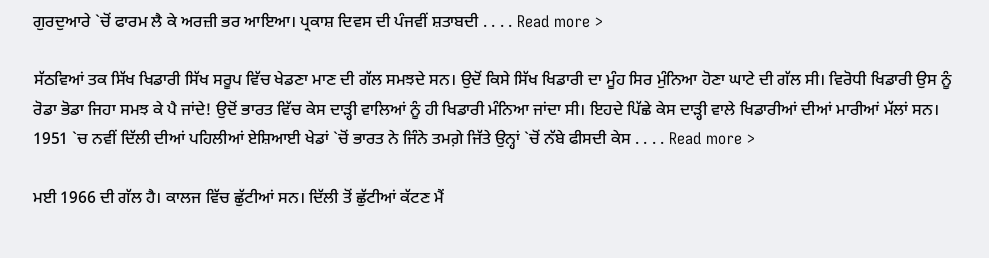ਗੁਰਦੁਆਰੇ `ਚੋਂ ਫਾਰਮ ਲੈ ਕੇ ਅਰਜ਼ੀ ਭਰ ਆਇਆ। ਪ੍ਰਕਾਸ਼ ਦਿਵਸ ਦੀ ਪੰਜਵੀਂ ਸ਼ਤਾਬਦੀ . . . . Read more >

ਸੱਠਵਿਆਂ ਤਕ ਸਿੱਖ ਖਿਡਾਰੀ ਸਿੱਖ ਸਰੂਪ ਵਿੱਚ ਖੇਡਣਾ ਮਾਣ ਦੀ ਗੱਲ ਸਮਝਦੇ ਸਨ। ਉਦੋਂ ਕਿਸੇ ਸਿੱਖ ਖਿਡਾਰੀ ਦਾ ਮੂੰਹ ਸਿਰ ਮੁੰਨਿਆ ਹੋਣਾ ਘਾਟੇ ਦੀ ਗੱਲ ਸੀ। ਵਿਰੋਧੀ ਖਿਡਾਰੀ ਉਸ ਨੂੰ ਰੋਡਾ ਭੋਡਾ ਜਿਹਾ ਸਮਝ ਕੇ ਪੈ ਜਾਂਦੇ! ਉਦੋਂ ਭਾਰਤ ਵਿੱਚ ਕੇਸ ਦਾੜ੍ਹੀ ਵਾਲਿਆਂ ਨੂੰ ਹੀ ਖਿਡਾਰੀ ਮੰਨਿਆ ਜਾਂਦਾ ਸੀ। ਇਹਦੇ ਪਿੱਛੇ ਕੇਸ ਦਾੜ੍ਹੀ ਵਾਲੇ ਖਿਡਾਰੀਆਂ ਦੀਆਂ ਮਾਰੀਆਂ ਮੱਲਾਂ ਸਨ। 1951 `ਚ ਨਵੀਂ ਦਿੱਲੀ ਦੀਆਂ ਪਹਿਲੀਆਂ ਏਸ਼ਿਆਈ ਖੇਡਾਂ `ਚੋਂ ਭਾਰਤ ਨੇ ਜਿੰਨੇ ਤਮਗ਼ੇ ਜਿੱਤੇ ਉਨ੍ਹਾਂ `ਚੋਂ ਨੱਬੇ ਫੀਸਦੀ ਕੇਸ . . . . Read more >

ਮਈ 1966 ਦੀ ਗੱਲ ਹੈ। ਕਾਲਜ ਵਿੱਚ ਛੁੱਟੀਆਂ ਸਨ। ਦਿੱਲੀ ਤੋਂ ਛੁੱਟੀਆਂ ਕੱਟਣ ਮੈਂ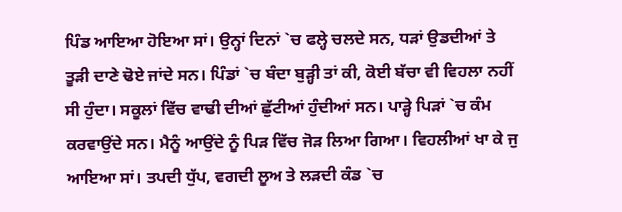ਪਿੰਡ ਆਇਆ ਹੋਇਆ ਸਾਂ। ਉਨ੍ਹਾਂ ਦਿਨਾਂ `ਚ ਫਲ੍ਹੇ ਚਲਦੇ ਸਨ, ਧੜਾਂ ਉਡਦੀਆਂ ਤੇ ਤੂੜੀ ਦਾਣੇ ਢੋਏ ਜਾਂਦੇ ਸਨ। ਪਿੰਡਾਂ `ਚ ਬੰਦਾ ਬੁੜ੍ਹੀ ਤਾਂ ਕੀ, ਕੋਈ ਬੱਚਾ ਵੀ ਵਿਹਲਾ ਨਹੀਂ ਸੀ ਹੁੰਦਾ। ਸਕੂਲਾਂ ਵਿੱਚ ਵਾਢੀ ਦੀਆਂ ਛੁੱਟੀਆਂ ਹੁੰਦੀਆਂ ਸਨ। ਪਾੜ੍ਹੇ ਪਿੜਾਂ `ਚ ਕੰਮ ਕਰਵਾਉਂਦੇ ਸਨ। ਮੈਨੂੰ ਆਉਂਦੇ ਨੂੰ ਪਿੜ ਵਿੱਚ ਜੋੜ ਲਿਆ ਗਿਆ। ਵਿਹਲੀਆਂ ਖਾ ਕੇ ਜੁ ਆਇਆ ਸਾਂ। ਤਪਦੀ ਧੁੱਪ, ਵਗਦੀ ਲੂਅ ਤੇ ਲੜਦੀ ਕੰਡ `ਚ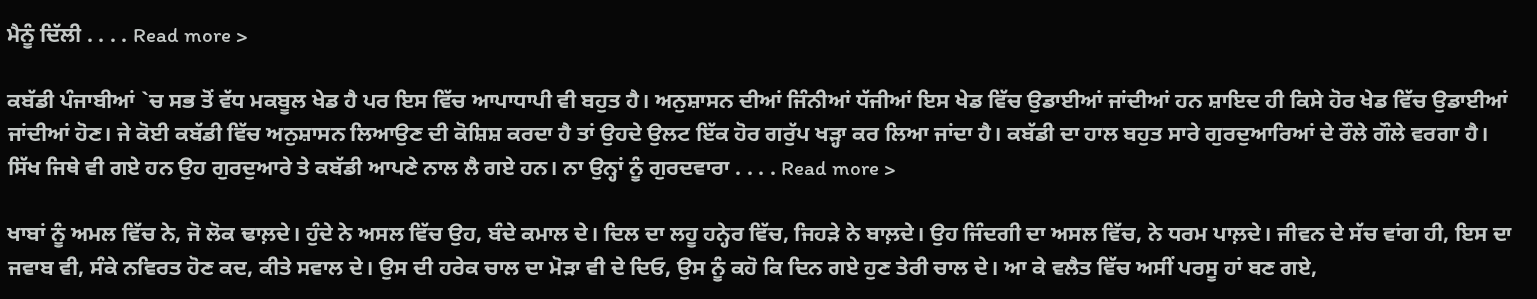ਮੈਨੂੰ ਦਿੱਲੀ . . . . Read more >

ਕਬੱਡੀ ਪੰਜਾਬੀਆਂ `ਚ ਸਭ ਤੋਂ ਵੱਧ ਮਕਬੂਲ ਖੇਡ ਹੈ ਪਰ ਇਸ ਵਿੱਚ ਆਪਾਧਾਪੀ ਵੀ ਬਹੁਤ ਹੈ। ਅਨੁਸ਼ਾਸਨ ਦੀਆਂ ਜਿੰਨੀਆਂ ਧੱਜੀਆਂ ਇਸ ਖੇਡ ਵਿੱਚ ਉਡਾਈਆਂ ਜਾਂਦੀਆਂ ਹਨ ਸ਼ਾਇਦ ਹੀ ਕਿਸੇ ਹੋਰ ਖੇਡ ਵਿੱਚ ਉਡਾਈਆਂ ਜਾਂਦੀਆਂ ਹੋਣ। ਜੇ ਕੋਈ ਕਬੱਡੀ ਵਿੱਚ ਅਨੁਸ਼ਾਸਨ ਲਿਆਉਣ ਦੀ ਕੋਸ਼ਿਸ਼ ਕਰਦਾ ਹੈ ਤਾਂ ਉਹਦੇ ਉਲਟ ਇੱਕ ਹੋਰ ਗਰੁੱਪ ਖੜ੍ਹਾ ਕਰ ਲਿਆ ਜਾਂਦਾ ਹੈ। ਕਬੱਡੀ ਦਾ ਹਾਲ ਬਹੁਤ ਸਾਰੇ ਗੁਰਦੁਆਰਿਆਂ ਦੇ ਰੌਲੇ ਗੌਲੇ ਵਰਗਾ ਹੈ। ਸਿੱਖ ਜਿਥੇ ਵੀ ਗਏ ਹਨ ਉਹ ਗੁਰਦੁਆਰੇ ਤੇ ਕਬੱਡੀ ਆਪਣੇ ਨਾਲ ਲੈ ਗਏ ਹਨ। ਨਾ ਉਨ੍ਹਾਂ ਨੂੰ ਗੁਰਦਵਾਰਾ . . . . Read more >

ਖਾਬਾਂ ਨੂੰ ਅਮਲ ਵਿੱਚ ਨੇ, ਜੋ ਲੋਕ ਢਾਲ਼ਦੇ। ਹੁੰਦੇ ਨੇ ਅਸਲ ਵਿੱਚ ਉਹ, ਬੰਦੇ ਕਮਾਲ ਦੇ। ਦਿਲ ਦਾ ਲਹੂ ਹਨ੍ਹੇਰ ਵਿੱਚ, ਜਿਹੜੇ ਨੇ ਬਾਲ਼ਦੇ। ਉਹ ਜਿੰਦਗੀ ਦਾ ਅਸਲ ਵਿੱਚ, ਨੇ ਧਰਮ ਪਾਲ਼ਦੇ। ਜੀਵਨ ਦੇ ਸੱਚ ਵਾਂਗ ਹੀ, ਇਸ ਦਾ ਜਵਾਬ ਵੀ, ਸੰਕੇ ਨਵਿਰਤ ਹੋਣ ਕਦ, ਕੀਤੇ ਸਵਾਲ ਦੇ। ਉਸ ਦੀ ਹਰੇਕ ਚਾਲ ਦਾ ਮੋੜਾ ਵੀ ਦੇ ਦਿਓ, ਉਸ ਨੂੰ ਕਹੋ ਕਿ ਦਿਨ ਗਏ ਹੁਣ ਤੇਰੀ ਚਾਲ ਦੇ। ਆ ਕੇ ਵਲੈਤ ਵਿੱਚ ਅਸੀਂ ਪਰਸੂ ਹਾਂ ਬਣ ਗਏ,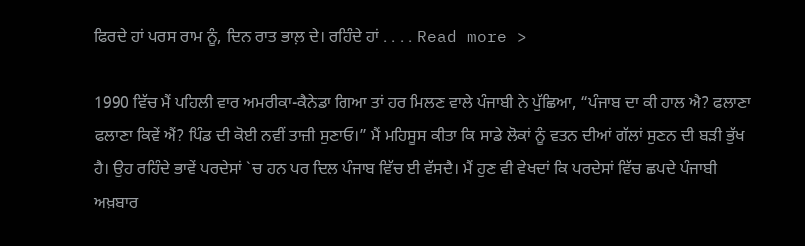ਫਿਰਦੇ ਹਾਂ ਪਰਸ ਰਾਮ ਨੂੰ, ਦਿਨ ਰਾਤ ਭਾਲ਼ ਦੇ। ਰਹਿੰਦੇ ਹਾਂ . . . . Read more >

1990 ਵਿੱਚ ਮੈਂ ਪਹਿਲੀ ਵਾਰ ਅਮਰੀਕਾ-ਕੈਨੇਡਾ ਗਿਆ ਤਾਂ ਹਰ ਮਿਲਣ ਵਾਲੇ ਪੰਜਾਬੀ ਨੇ ਪੁੱਛਿਆ, “ਪੰਜਾਬ ਦਾ ਕੀ ਹਾਲ ਐ? ਫਲਾਣਾ ਫਲਾਣਾ ਕਿਵੇਂ ਐਂ? ਪਿੰਡ ਦੀ ਕੋਈ ਨਵੀਂ ਤਾਜ਼ੀ ਸੁਣਾਓ।” ਮੈਂ ਮਹਿਸੂਸ ਕੀਤਾ ਕਿ ਸਾਡੇ ਲੋਕਾਂ ਨੂੰ ਵਤਨ ਦੀਆਂ ਗੱਲਾਂ ਸੁਣਨ ਦੀ ਬੜੀ ਭੁੱਖ ਹੈ। ਉਹ ਰਹਿੰਦੇ ਭਾਵੇਂ ਪਰਦੇਸਾਂ `ਚ ਹਨ ਪਰ ਦਿਲ ਪੰਜਾਬ ਵਿੱਚ ਈ ਵੱਸਦੈ। ਮੈਂ ਹੁਣ ਵੀ ਵੇਖਦਾਂ ਕਿ ਪਰਦੇਸਾਂ ਵਿੱਚ ਛਪਦੇ ਪੰਜਾਬੀ ਅਖ਼ਬਾਰ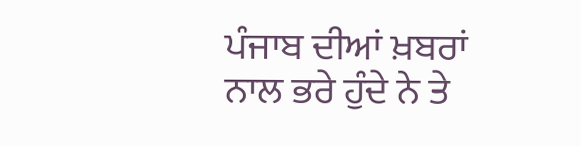ਪੰਜਾਬ ਦੀਆਂ ਖ਼ਬਰਾਂ ਨਾਲ ਭਰੇ ਹੁੰਦੇ ਨੇ ਤੇ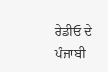ਰੇਡੀਓ ਦੇ ਪੰਜਾਬੀ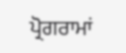ਪ੍ਰੋਗਰਾਮਾਂ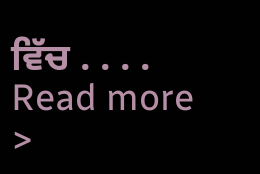ਵਿੱਚ . . . . Read more >